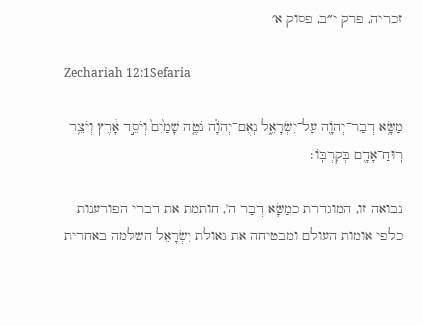זכריה, פרק י״ב, פסוק א׳

Zechariah 12:1Sefaria

מַשָּׂ֥א דְבַר־יְהֹוָ֖ה עַל־יִשְׂרָאֵ֑ל נְאֻם־יְהֹוָ֗ה נֹטֶ֤ה שָׁמַ֙יִם֙ וְיֹסֵ֣ד אָ֔רֶץ וְיֹצֵ֥ר רֽוּחַ־אָדָ֖ם בְּקִרְבּֽוֹ׃

נבואה זו, המוגדרת כמַשָּׂא דְבַר ה', חותמת את דברי הפורענות כלפי אומות העולם ומבטיחה את גאולת יִשְׂרָאֵל השלמה באחרית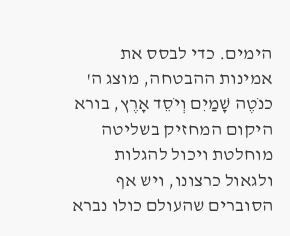הימים. כדי לבסס את אמינות ההבטחה, מוצג ה' כנֹטֶה שָׁמַיִם וְיֹסֵד אָרֶץ, בורא היקום המחזיק בשליטה מוחלטת ויכול להגלות ולגאול כרצונו, ויש אף הסוברים שהעולם כולו נברא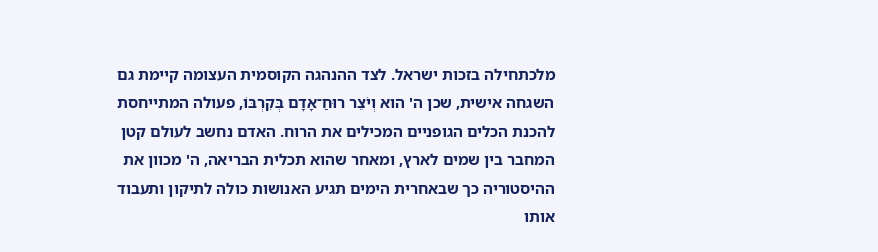מלכתחילה בזכות ישראל. לצד ההנהגה הקוסמית העצומה קיימת גם השגחה אישית, שכן ה' הוא וְיֹצֵר רוּחַ־אָדָם בְּקִרְבּוֹ, פעולה המתייחסת להכנת הכלים הגופניים המכילים את הרוח. האדם נחשב לעולם קטן המחבר בין שמים לארץ, ומאחר שהוא תכלית הבריאה, ה' מכוון את ההיסטוריה כך שבאחרית הימים תגיע האנושות כולה לתיקון ותעבוד אותו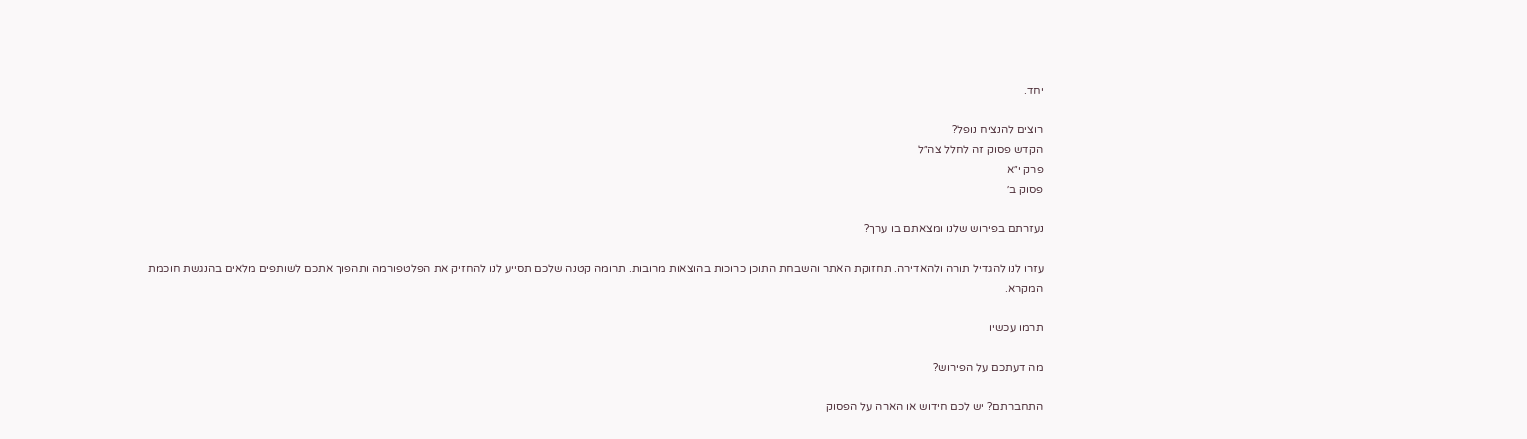יחד.

רוצים להנציח נופל?
הקדש פסוק זה לחלל צה״ל
פרק י״א
פסוק ב׳

נעזרתם בפירוש שלנו ומצאתם בו ערך?

עזרו לנו להגדיל תורה ולהאדירה. תחזוקת האתר והשבחת התוכן כרוכות בהוצאות מרובות. תרומה קטנה שלכם תסייע לנו להחזיק את הפלטפורמה ותהפוך אתכם לשותפים מלאים בהנגשת חוכמת המקרא.

תרמו עכשיו

מה דעתכם על הפירוש?

התחברתם? יש לכם חידוש או הארה על הפסוק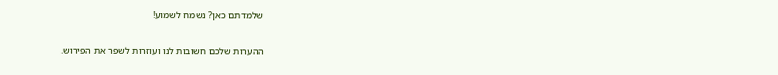שלמדתם כאן? נשמח לשמוע!

ההערות שלכם חשובות לנו ועוזרות לשפר את הפירוש.